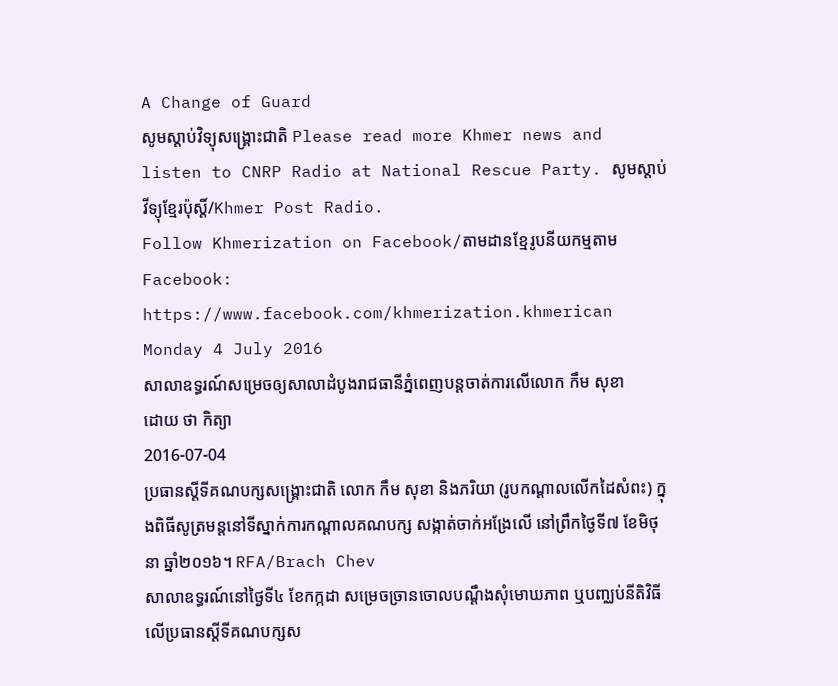A Change of Guard
សូមស្តាប់វិទ្យុសង្គ្រោះជាតិ Please read more Khmer news and listen to CNRP Radio at National Rescue Party. សូមស្តាប់វីទ្យុខ្មែរប៉ុស្តិ៍/Khmer Post Radio.
Follow Khmerization on Facebook/តាមដានខ្មែរូបនីយកម្មតាម Facebook: https://www.facebook.com/khmerization.khmerican
Monday 4 July 2016
សាលាឧទ្ធរណ៍សម្រេចឲ្យសាលាដំបូងរាជធានីភ្នំពេញបន្តចាត់ការលើលោក កឹម សុខា
ដោយ ថា កិត្យា
2016-07-04
ប្រធានស្ដីទីគណបក្សសង្រ្គោះជាតិ លោក កឹម សុខា និងភរិយា (រូបកណ្ដាលលើកដៃសំពះ) ក្នុងពិធីសូត្រមន្តនៅទីស្នាក់ការកណ្ដាលគណបក្ស សង្កាត់ចាក់អង្រែលើ នៅព្រឹកថ្ងៃទី៧ ខែមិថុនា ឆ្នាំ២០១៦។ RFA/Brach Chev
សាលាឧទ្ធរណ៍នៅថ្ងៃទី៤ ខែកក្កដា សម្រេចច្រានចោលបណ្ដឹងសុំមោឃភាព ឬបញ្ឈប់នីតិវិធីលើប្រធានស្ដីទីគណបក្សស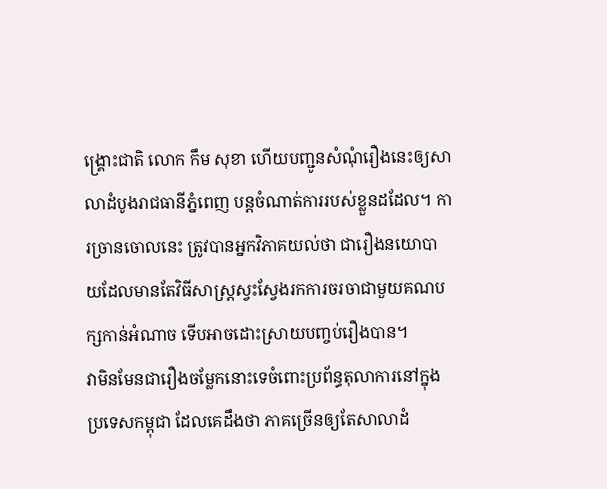ង្គ្រោះជាតិ លោក កឹម សុខា ហើយបញ្ជូនសំណុំរឿងនេះឲ្យសាលាដំបូងរាជធានីភ្នំពេញ បន្តចំណាត់ការរបស់ខ្លួនដដែល។ ការច្រានចោលនេះ ត្រូវបានអ្នកវិភាគយល់ថា ជារឿងនយោបាយដែលមានតែវិធីសាស្ត្រស្វះស្វែងរកការចរចាជាមួយគណបក្សកាន់អំណាច ទើបអាចដោះស្រាយបញ្ចប់រឿងបាន។
វាមិនមែនជារឿងចម្លែកនោះទេចំពោះប្រព័ន្ធតុលាការនៅក្នុងប្រទេសកម្ពុជា ដែលគេដឹងថា ភាគច្រើនឲ្យតែសាលាដំ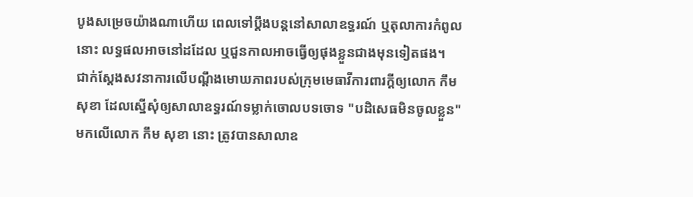បូងសម្រេចយ៉ាងណាហើយ ពេលទៅប្ដឹងបន្តនៅសាលាឧទ្ធរណ៍ ឬតុលាការកំពូលនោះ លទ្ធផលអាចនៅដដែល ឬជួនកាលអាចធ្វើឲ្យផុងខ្លួនជាងមុនទៀតផង។
ជាក់ស្តែងសវនាការលើបណ្ដឹងមោឃភាពរបស់ក្រុមមេធាវីការពារក្តីឲ្យលោក កឹម សុខា ដែលស្នើសុំឲ្យសាលាឧទ្ធរណ៍ទម្លាក់ចោលបទចោទ "បដិសេធមិនចូលខ្លួន" មកលើលោក កឹម សុខា នោះ ត្រូវបានសាលាឧ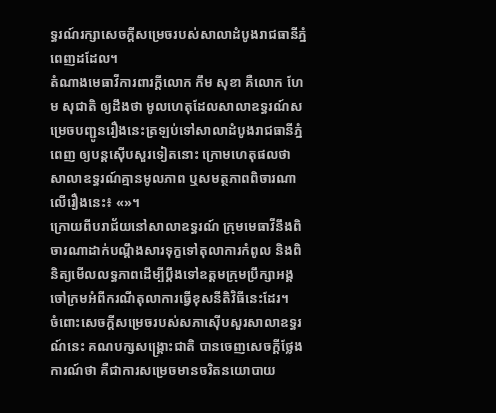ទ្ធរណ៍រក្សាសេចក្តីសម្រេចរបស់សាលាដំបូងរាជធានីភ្នំពេញដដែល។
តំណាងមេធាវីការពារក្តីលោក កឹម សុខា គឺលោក ហែម សុជាតិ ឲ្យដឹងថា មូលហេតុដែលសាលាឧទ្ធរណ៍សម្រេចបញ្ជូនរឿងនេះត្រឡប់ទៅសាលាដំបូងរាជធានីភ្នំពេញ ឲ្យបន្តស៊ើបសួរទៀតនោះ ក្រោមហេតុផលថា សាលាឧទ្ធរណ៍គ្មានមូលភាព ឬសមត្ថភាពពិចារណាលើរឿងនេះ៖ «»។
ក្រោយពីបរាជ័យនៅសាលាឧទ្ធរណ៍ ក្រុមមេធាវីនឹងពិចារណាដាក់បណ្ដឹងសារទុក្ខទៅតុលាការកំពូល និងពិនិត្យមើលលទ្ធភាពដើម្បីប្ដឹងទៅឧត្តមក្រុមប្រឹក្សាអង្គចៅក្រមអំពីករណីតុលាការធ្វើខុសនីតិវិធីនេះដែរ។
ចំពោះសេចក្តីសម្រេចរបស់សភាស៊ើបសួរសាលាឧទ្ធរណ៍នេះ គណបក្សសង្គ្រោះជាតិ បានចេញសេចក្តីថ្លែងការណ៍ថា គឺជាការសម្រេចមានចរិតនយោបាយ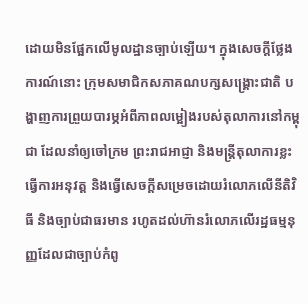ដោយមិនផ្អែកលើមូលដ្ឋានច្បាប់ឡើយ។ ក្នុងសេចក្តីថ្លែងការណ៍នោះ ក្រុមសមាជិកសភាគណបក្សសង្គ្រោះជាតិ បង្ហាញការព្រួយបារម្ភអំពីភាពលម្អៀងរបស់តុលាការនៅកម្ពុជា ដែលនាំឲ្យចៅក្រម ព្រះរាជអាជ្ញា និងមន្ត្រីតុលាការខ្លះធ្វើការអនុវត្ត និងធ្វើសេចក្តីសម្រេចដោយរំលោភលើនីតិវិធី និងច្បាប់ជាធរមាន រហូតដល់ហ៊ានរំលោភលើរដ្ឋធម្មនុញ្ញដែលជាច្បាប់កំពូ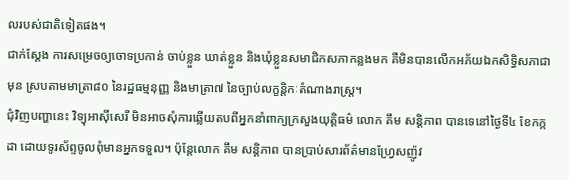លរបស់ជាតិទៀតផង។
ជាក់ស្តែង ការសម្រេចឲ្យចោទប្រកាន់ ចាប់ខ្លួន ឃាត់ខ្លួន និងឃុំខ្លួនសមាជិកសភាកន្លងមក គឺមិនបានលើកអភ័យឯកសិទ្ធិសភាជាមុន ស្របតាមមាត្រា៨០ នៃរដ្ឋធម្មនុញ្ញ និងមាត្រា៧ នៃច្បាប់លក្ខន្តិកៈតំណាងរាស្ត្រ។
ជុំវិញបញ្ហានេះ វិទ្យុអាស៊ីសេរី មិនអាចសុំការឆ្លើយតបពីអ្នកនាំពាក្យក្រសួងយុត្តិធម៌ លោក គឹម សន្តិភាព បានទេនៅថ្ងៃទី៤ ខែកក្កដា ដោយទូរស័ព្ទចូលពុំមានអ្នកទទួល។ ប៉ុន្តែលោក គឹម សន្តិភាព បានប្រាប់សារព័ត៌មានហ្វ្រែសញ៉ូវ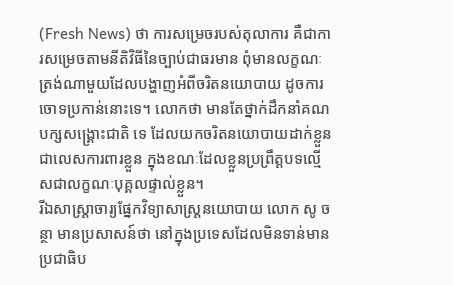(Fresh News) ថា ការសម្រេចរបស់តុលាការ គឺជាការសម្រេចតាមនីតិវិធីនៃច្បាប់ជាធរមាន ពុំមានលក្ខណៈត្រង់ណាមួយដែលបង្ហាញអំពីចរិតនយោបាយ ដូចការចោទប្រកាន់នោះទេ។ លោកថា មានតែថ្នាក់ដឹកនាំគណបក្សសង្គ្រោះជាតិ ទេ ដែលយកចរិតនយោបាយដាក់ខ្លួនជាលេសការពារខ្លួន ក្នុងខណៈដែលខ្លួនប្រព្រឹត្តបទល្មើសជាលក្ខណៈបុគ្គលផ្ទាល់ខ្លួន។
រីឯសាស្ត្រាចារ្យផ្នែកវិទ្យាសាស្ត្រនយោបាយ លោក សូ ចន្ថា មានប្រសាសន៍ថា នៅក្នុងប្រទេសដែលមិនទាន់មានប្រជាធិប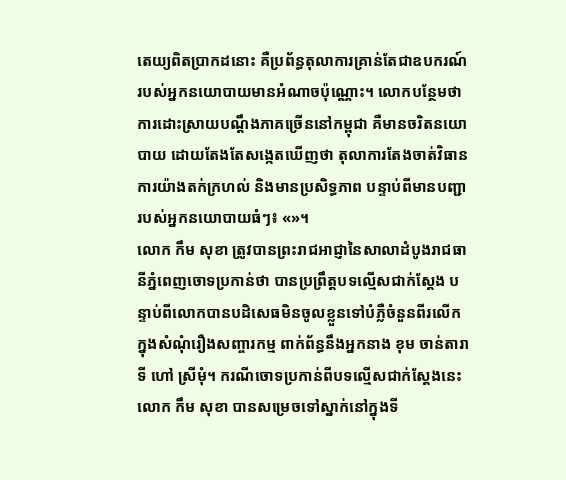តេយ្យពិតប្រាកដនោះ គឺប្រព័ន្ធតុលាការគ្រាន់តែជាឧបករណ៍របស់អ្នកនយោបាយមានអំណាចប៉ុណ្ណោះ។ លោកបន្ថែមថា ការដោះស្រាយបណ្ដឹងភាគច្រើននៅកម្ពុជា គឺមានចរិតនយោបាយ ដោយតែងតែសង្កេតឃើញថា តុលាការតែងចាត់វិធានការយ៉ាងតក់ក្រហល់ និងមានប្រសិទ្ធភាព បន្ទាប់ពីមានបញ្ជារបស់អ្នកនយោបាយធំៗ៖ «»។
លោក កឹម សុខា ត្រូវបានព្រះរាជអាជ្ញានៃសាលាដំបូងរាជធានីភ្នំពេញចោទប្រកាន់ថា បានប្រព្រឹត្តបទល្មើសជាក់ស្ដែង បន្ទាប់ពីលោកបានបដិសេធមិនចូលខ្លួនទៅបំភ្លឺចំនួនពីរលើកក្នុងសំណុំរឿងសញ្ចារកម្ម ពាក់ព័ន្ធនឹងអ្នកនាង ខុម ចាន់តារាទី ហៅ ស្រីមុំ។ ករណីចោទប្រកាន់ពីបទល្មើសជាក់ស្ដែងនេះ លោក កឹម សុខា បានសម្រេចទៅស្នាក់នៅក្នុងទី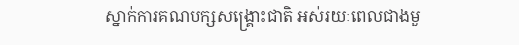ស្នាក់ការគណបក្សសង្គ្រោះជាតិ អស់រយៈពេលជាងមួ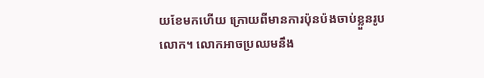យខែមកហើយ ក្រោយពីមានការប៉ុនប៉ងចាប់ខ្លួនរូបលោក។ លោកអាចប្រឈមនឹង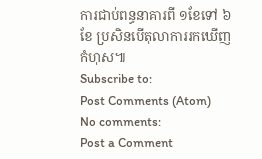ការជាប់ពន្ធនាគារពី ១ខែទៅ ៦ខែ ប្រសិនបើតុលាការរកឃើញកំហុស៕
Subscribe to:
Post Comments (Atom)
No comments:
Post a Comment